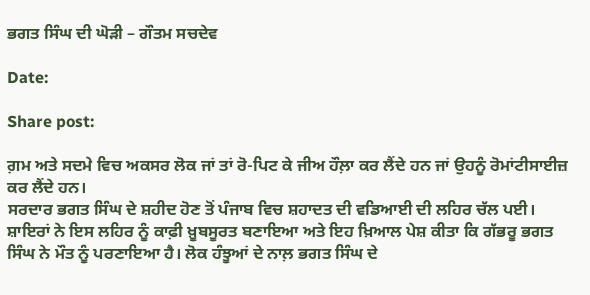ਭਗਤ ਸਿੰਘ ਦੀ ਘੋੜੀ – ਗੌਤਮ ਸਚਦੇਵ

Date:

Share post:

ਗ਼ਮ ਅਤੇ ਸਦਮੇ ਵਿਚ ਅਕਸਰ ਲੋਕ ਜਾਂ ਤਾਂ ਰੋ-ਪਿਟ ਕੇ ਜੀਅ ਹੌਲ਼ਾ ਕਰ ਲੈਂਦੇ ਹਨ ਜਾਂ ਉਹਨੂੰ ਰੋਮਾਂਟੀਸਾਈਜ਼ ਕਰ ਲੈਂਦੇ ਹਨ।
ਸਰਦਾਰ ਭਗਤ ਸਿੰਘ ਦੇ ਸ਼ਹੀਦ ਹੋਣ ਤੋਂ ਪੰਜਾਬ ਵਿਚ ਸ਼ਹਾਦਤ ਦੀ ਵਡਿਆਈ ਦੀ ਲਹਿਰ ਚੱਲ ਪਈ। ਸ਼ਾਇਰਾਂ ਨੇ ਇਸ ਲਹਿਰ ਨੂੰ ਕਾਫ਼ੀ ਖ਼ੂਬਸੂਰਤ ਬਣਾਇਆ ਅਤੇ ਇਹ ਖ਼ਿਆਲ ਪੇਸ਼ ਕੀਤਾ ਕਿ ਗੱਭਰੂ ਭਗਤ ਸਿੰਘ ਨੇ ਮੌਤ ਨੂੰ ਪਰਣਾਇਆ ਹੈ। ਲੋਕ ਹੰਝੂਆਂ ਦੇ ਨਾਲ਼ ਭਗਤ ਸਿੰਘ ਦੇ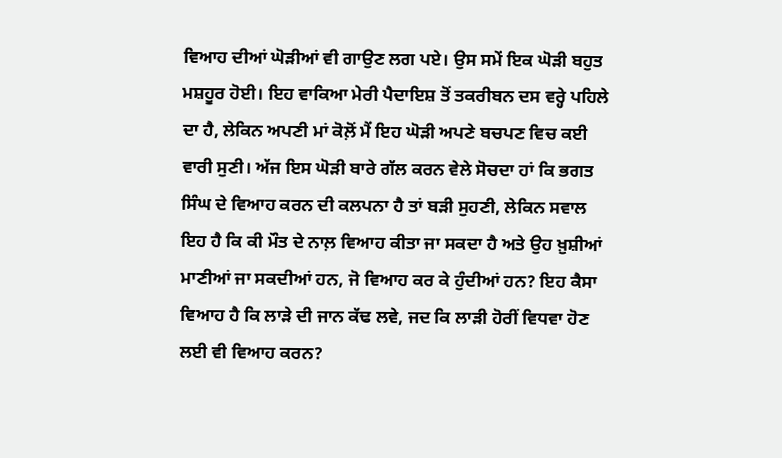ਵਿਆਹ ਦੀਆਂ ਘੋੜੀਆਂ ਵੀ ਗਾਉਣ ਲਗ ਪਏ। ਉਸ ਸਮੇਂ ਇਕ ਘੋੜੀ ਬਹੁਤ ਮਸ਼ਹੂਰ ਹੋਈ। ਇਹ ਵਾਕਿਆ ਮੇਰੀ ਪੈਦਾਇਸ਼ ਤੋਂ ਤਕਰੀਬਨ ਦਸ ਵਰ੍ਹੇ ਪਹਿਲੇ ਦਾ ਹੈ, ਲੇਕਿਨ ਅਪਣੀ ਮਾਂ ਕੋਲ਼ੋਂ ਮੈਂ ਇਹ ਘੋੜੀ ਅਪਣੇ ਬਚਪਣ ਵਿਚ ਕਈ ਵਾਰੀ ਸੁਣੀ। ਅੱਜ ਇਸ ਘੋੜੀ ਬਾਰੇ ਗੱਲ ਕਰਨ ਵੇਲੇ ਸੋਚਦਾ ਹਾਂ ਕਿ ਭਗਤ ਸਿੰਘ ਦੇ ਵਿਆਹ ਕਰਨ ਦੀ ਕਲਪਨਾ ਹੈ ਤਾਂ ਬੜੀ ਸੁਹਣੀ, ਲੇਕਿਨ ਸਵਾਲ ਇਹ ਹੈ ਕਿ ਕੀ ਮੌਤ ਦੇ ਨਾਲ਼ ਵਿਆਹ ਕੀਤਾ ਜਾ ਸਕਦਾ ਹੈ ਅਤੇ ਉਹ ਖ਼ੁਸ਼ੀਆਂ ਮਾਣੀਆਂ ਜਾ ਸਕਦੀਆਂ ਹਨ, ਜੋ ਵਿਆਹ ਕਰ ਕੇ ਹੁੰਦੀਆਂ ਹਨ? ਇਹ ਕੈਸਾ ਵਿਆਹ ਹੈ ਕਿ ਲਾੜੇ ਦੀ ਜਾਨ ਕੱਢ ਲਵੇ, ਜਦ ਕਿ ਲਾੜੀ ਹੋਰੀਂ ਵਿਧਵਾ ਹੋਣ ਲਈ ਵੀ ਵਿਆਹ ਕਰਨ?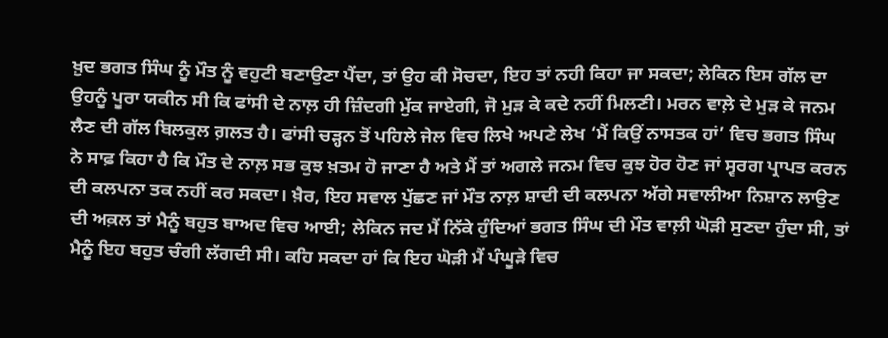ਖ਼ੁਦ ਭਗਤ ਸਿੰਘ ਨੂੰ ਮੌਤ ਨੂੰ ਵਹੁਟੀ ਬਣਾਉਣਾ ਪੈਂਦਾ, ਤਾਂ ਉਹ ਕੀ ਸੋਚਦਾ, ਇਹ ਤਾਂ ਨਹੀ ਕਿਹਾ ਜਾ ਸਕਦਾ; ਲੇਕਿਨ ਇਸ ਗੱਲ ਦਾ ਉਹਨੂੰ ਪੂਰਾ ਯਕੀਨ ਸੀ ਕਿ ਫਾਂਸੀ ਦੇ ਨਾਲ਼ ਹੀ ਜ਼ਿੰਦਗੀ ਮੁੱਕ ਜਾਏਗੀ, ਜੋ ਮੁੜ ਕੇ ਕਦੇ ਨਹੀਂ ਮਿਲਣੀ। ਮਰਨ ਵਾਲ਼ੇ ਦੇ ਮੁੜ ਕੇ ਜਨਮ ਲੈਣ ਦੀ ਗੱਲ ਬਿਲਕੁਲ ਗ਼ਲਤ ਹੈ। ਫਾਂਸੀ ਚੜ੍ਹਨ ਤੋਂ ਪਹਿਲੇ ਜੇਲ ਵਿਚ ਲਿਖੇ ਅਪਣੇ ਲੇਖ ‘ਮੈਂ ਕਿਉਂ ਨਾਸਤਕ ਹਾਂ’ ਵਿਚ ਭਗਤ ਸਿੰਘ ਨੇ ਸਾਫ਼ ਕਿਹਾ ਹੈ ਕਿ ਮੌਤ ਦੇ ਨਾਲ਼ ਸਭ ਕੁਝ ਖ਼ਤਮ ਹੋ ਜਾਣਾ ਹੈ ਅਤੇ ਮੈਂ ਤਾਂ ਅਗਲੇ ਜਨਮ ਵਿਚ ਕੁਝ ਹੋਰ ਹੋਣ ਜਾਂ ਸ੍ਵਰਗ ਪ੍ਰਾਪਤ ਕਰਨ ਦੀ ਕਲਪਨਾ ਤਕ ਨਹੀਂ ਕਰ ਸਕਦਾ। ਖ਼ੈਰ, ਇਹ ਸਵਾਲ ਪੁੱਛਣ ਜਾਂ ਮੌਤ ਨਾਲ਼ ਸ਼ਾਦੀ ਦੀ ਕਲਪਨਾ ਅੱਗੇ ਸਵਾਲੀਆ ਨਿਸ਼ਾਨ ਲਾਉਣ ਦੀ ਅਕ਼ਲ ਤਾਂ ਮੈਨੂੰ ਬਹੁਤ ਬਾਅਦ ਵਿਚ ਆਈ; ਲੇਕਿਨ ਜਦ ਮੈਂ ਨਿੱਕੇ ਹੁੰਦਿਆਂ ਭਗਤ ਸਿੰਘ ਦੀ ਮੌਤ ਵਾਲ਼ੀ ਘੋੜੀ ਸੁਣਦਾ ਹੁੰਦਾ ਸੀ, ਤਾਂ ਮੈਨੂੰ ਇਹ ਬਹੁਤ ਚੰਗੀ ਲੱਗਦੀ ਸੀ। ਕਹਿ ਸਕਦਾ ਹਾਂ ਕਿ ਇਹ ਘੋੜੀ ਮੈਂ ਪੰਘੂੜੇ ਵਿਚ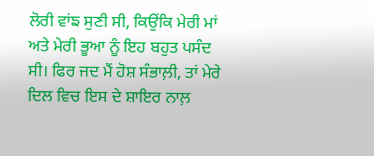ਲੋਰੀ ਵਾਂਙ ਸੁਣੀ ਸੀ, ਕਿਉਂਕਿ ਮੇਰੀ ਮਾਂ ਅਤੇ ਮੇਰੀ ਭੂਆ ਨੂੰ ਇਹ ਬਹੁਤ ਪਸੰਦ ਸੀ। ਫਿਰ ਜਦ ਮੈਂ ਹੋਸ਼ ਸੰਭਾਲ਼ੀ, ਤਾਂ ਮੇਰੇ ਦਿਲ ਵਿਚ ਇਸ ਦੇ ਸ਼ਾਇਰ ਨਾਲ਼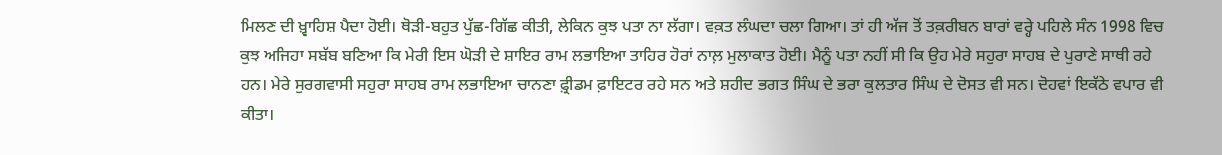ਮਿਲਣ ਦੀ ਖ਼੍ਵਾਹਿਸ਼ ਪੈਦਾ ਹੋਈ। ਥੋੜੀ-ਬਹੁਤ ਪੁੱਛ-ਗਿੱਛ ਕੀਤੀ, ਲੇਕਿਨ ਕੁਝ ਪਤਾ ਨਾ ਲੱਗਾ। ਵਕ਼ਤ ਲੰਘਦਾ ਚਲਾ ਗਿਆ। ਤਾਂ ਹੀ ਅੱਜ ਤੋਂ ਤਕ਼ਰੀਬਨ ਬਾਰਾਂ ਵਰ੍ਹੇ ਪਹਿਲੇ ਸੰਨ 1998 ਵਿਚ ਕੁਝ ਅਜਿਹਾ ਸਬੱਬ ਬਣਿਆ ਕਿ ਮੇਰੀ ਇਸ ਘੋੜੀ ਦੇ ਸ਼ਾਇਰ ਰਾਮ ਲਭਾਇਆ ਤਾਹਿਰ ਹੋਰਾਂ ਨਾਲ਼ ਮੁਲਾਕਾਤ ਹੋਈ। ਮੈਨੂੰ ਪਤਾ ਨਹੀਂ ਸੀ ਕਿ ਉਹ ਮੇਰੇ ਸਹੁਰਾ ਸਾਹਬ ਦੇ ਪੁਰਾਣੇ ਸਾਥੀ ਰਹੇ ਹਨ। ਮੇਰੇ ਸੁਰਗਵਾਸੀ ਸਹੁਰਾ ਸਾਹਬ ਰਾਮ ਲਭਾਇਆ ਚਾਨਣਾ ਫ਼੍ਰੀਡਮ ਫ਼ਾਇਟਰ ਰਹੇ ਸਨ ਅਤੇ ਸ਼ਹੀਦ ਭਗਤ ਸਿੰਘ ਦੇ ਭਰਾ ਕੁਲਤਾਰ ਸਿੰਘ ਦੇ ਦੋਸਤ ਵੀ ਸਨ। ਦੋਹਵਾਂ ਇਕੱਠੇ ਵਪਾਰ ਵੀ ਕੀਤਾ।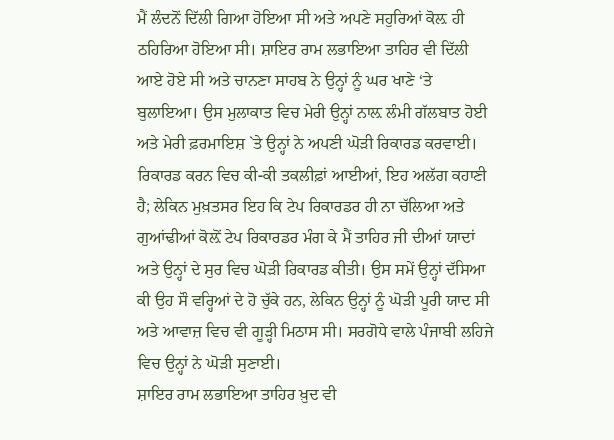ਮੈਂ ਲੰਦਨੋਂ ਦਿੱਲੀ ਗਿਆ ਹੋਇਆ ਸੀ ਅਤੇ ਅਪਣੇ ਸਹੁਰਿਆਂ ਕੋਲ਼ ਹੀ ਠਹਿਰਿਆ ਹੋਇਆ ਸੀ। ਸ਼ਾਇਰ ਰਾਮ ਲਭਾਇਆ ਤਾਹਿਰ ਵੀ ਦਿੱਲੀ ਆਏ ਹੋਏ ਸੀ ਅਤੇ ਚਾਨਣਾ ਸਾਹਬ ਨੇ ਉਨ੍ਹਾਂ ਨੂੰ ਘਰ ਖਾਣੇ ‘ਤੇ ਬੁਲਾਇਆ। ਉਸ ਮੁਲਾਕਾਤ ਵਿਚ ਮੇਰੀ ਉਨ੍ਹਾਂ ਨਾਲ਼ ਲੰਮੀ ਗੱਲਬਾਤ ਹੋਈ ਅਤੇ ਮੇਰੀ ਫ਼ਰਮਾਇਸ਼ `ਤੇ ਉਨ੍ਹਾਂ ਨੇ ਅਪਣੀ ਘੋੜੀ ਰਿਕਾਰਡ ਕਰਵਾਈ।
ਰਿਕਾਰਡ ਕਰਨ ਵਿਚ ਕੀ-ਕੀ ਤਕਲੀਫ਼ਾਂ ਆਈਆਂ, ਇਹ ਅਲੱਗ ਕਹਾਣੀ ਹੈ; ਲੇਕਿਨ ਮੁਖ਼ਤਸਰ ਇਹ ਕਿ ਟੇਪ ਰਿਕਾਰਡਰ ਹੀ ਨਾ ਚੱਲਿਆ ਅਤੇ ਗੁਆਂਢੀਆਂ ਕੋਲ਼ੋਂ ਟੇਪ ਰਿਕਾਰਡਰ ਮੰਗ ਕੇ ਮੈਂ ਤਾਹਿਰ ਜੀ ਦੀਆਂ ਯਾਦਾਂ ਅਤੇ ਉਨ੍ਹਾਂ ਦੇ ਸੁਰ ਵਿਚ ਘੋੜੀ ਰਿਕਾਰਡ ਕੀਤੀ। ਉਸ ਸਮੇਂ ਉਨ੍ਹਾਂ ਦੱਸਿਆ ਕੀ ਉਹ ਸੌ ਵਰ੍ਹਿਆਂ ਦੇ ਹੋ ਚੁੱਕੇ ਹਨ, ਲੇਕਿਨ ਉਨ੍ਹਾਂ ਨੂੰ ਘੋੜੀ ਪੂਰੀ ਯਾਦ ਸੀ ਅਤੇ ਆਵਾਜ਼ ਵਿਚ ਵੀ ਗੂੜ੍ਹੀ ਮਿਠਾਸ ਸੀ। ਸਰਗੋਧੇ ਵਾਲੇ ਪੰਜਾਬੀ ਲਹਿਜੇ ਵਿਚ ਉਨ੍ਹਾਂ ਨੇ ਘੋੜੀ ਸੁਣਾਈ।
ਸ਼ਾਇਰ ਰਾਮ ਲਭਾਇਆ ਤਾਹਿਰ ਖ਼ੁਦ ਵੀ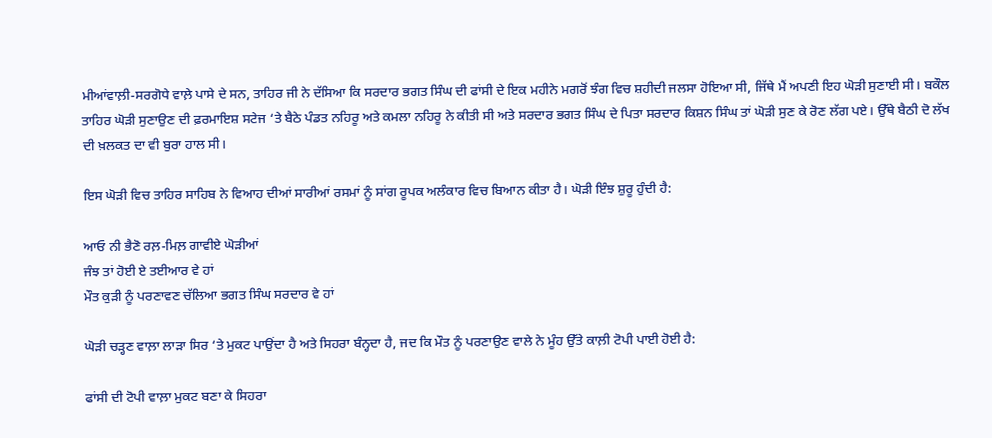ਮੀਆਂਵਾਲ਼ੀ-ਸਰਗੋਧੇ ਵਾਲ਼ੇ ਪਾਸੇ ਦੇ ਸਨ, ਤਾਹਿਰ ਜੀ ਨੇ ਦੱਸਿਆ ਕਿ ਸਰਦਾਰ ਭਗਤ ਸਿੰਘ ਦੀ ਫਾਂਸੀ ਦੇ ਇਕ ਮਹੀਨੇ ਮਗਰੋਂ ਝੰਗ ਵਿਚ ਸ਼ਹੀਦੀ ਜਲਸਾ ਹੋਇਆ ਸੀ, ਜਿੱਥੇ ਮੈਂ ਅਪਣੀ ਇਹ ਘੋੜੀ ਸੁਣਾਈ ਸੀ। ਬਕੌਲ ਤਾਹਿਰ ਘੋੜੀ ਸੁਣਾਉਣ ਦੀ ਫ਼ਰਮਾਇਸ਼ ਸਟੇਜ ‘ਤੇ ਬੈਠੇ ਪੰਡਤ ਨਹਿਰੂ ਅਤੇ ਕਮਲਾ ਨਹਿਰੂ ਨੇ ਕੀਤੀ ਸੀ ਅਤੇ ਸਰਦਾਰ ਭਗਤ ਸਿੰਘ ਦੇ ਪਿਤਾ ਸਰਦਾਰ ਕਿਸ਼ਨ ਸਿੰਘ ਤਾਂ ਘੋੜੀ ਸੁਣ ਕੇ ਰੋਣ ਲੱਗ ਪਏ। ਉੱਥੇ ਬੈਠੀ ਦੋ ਲੱਖ ਦੀ ਖ਼ਲਕਤ ਦਾ ਵੀ ਬੁਰਾ ਹਾਲ ਸੀ।

ਇਸ ਘੋੜੀ ਵਿਚ ਤਾਹਿਰ ਸਾਹਿਬ ਨੇ ਵਿਆਹ ਦੀਆਂ ਸਾਰੀਆਂ ਰਸਮਾਂ ਨੂੰ ਸਾਂਗ ਰੂਪਕ ਅਲੰਕਾਰ ਵਿਚ ਬਿਆਨ ਕੀਤਾ ਹੈ। ਘੋੜੀ ਇੰਝ ਸ਼ੁਰੂ ਹੁੰਦੀ ਹੈ:

ਆਓ ਨੀ ਭੈਣੋ ਰਲ਼-ਮਿਲ਼ ਗਾਵੀਏ ਘੋੜੀਆਂ
ਜੰਝ ਤਾਂ ਹੋਈ ਏ ਤਈਆਰ ਵੇ ਹਾਂ
ਮੌਤ ਕੁੜੀ ਨੂੰ ਪਰਣਾਵਣ ਚੱਲਿਆ ਭਗਤ ਸਿੰਘ ਸਰਦਾਰ ਵੇ ਹਾਂ

ਘੋੜੀ ਚੜ੍ਹਣ ਵਾਲ਼ਾ ਲਾੜਾ ਸਿਰ ‘ਤੇ ਮੁਕਟ ਪਾਉਂਦਾ ਹੈ ਅਤੇ ਸਿਹਰਾ ਬੰਨ੍ਹਦਾ ਹੈ, ਜਦ ਕਿ ਮੌਤ ਨੂੰ ਪਰਣਾਉਣ ਵਾਲੇ ਨੇ ਮੂੰਹ ਉੱਤੇ ਕਾਲ਼ੀ ਟੋਪੀ ਪਾਈ ਹੋਈ ਹੈ:

ਫਾਂਸੀ ਦੀ ਟੋਪੀ ਵਾਲ਼ਾ ਮੁਕਟ ਬਣਾ ਕੇ ਸਿਹਰਾ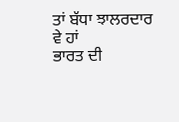ਤਾਂ ਬੱਧਾ ਝਾਲਰਦਾਰ ਵੇ ਹਾਂ
ਭਾਰਤ ਦੀ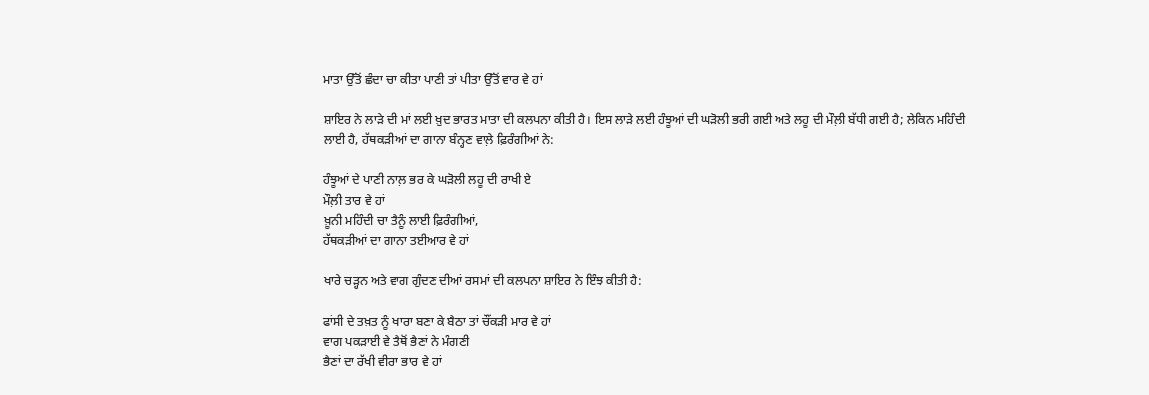ਮਾਤਾ ਉੱਤੋਂ ਛੰਦਾ ਚਾ ਕੀਤਾ ਪਾਣੀ ਤਾਂ ਪੀਤਾ ਉੱਤੋਂ ਵਾਰ ਵੇ ਹਾਂ

ਸ਼ਾਇਰ ਨੇ ਲਾੜੇ ਦੀ ਮਾਂ ਲਈ ਖ਼ੁਦ ਭਾਰਤ ਮਾਤਾ ਦੀ ਕਲਪਨਾ ਕੀਤੀ ਹੈ। ਇਸ ਲਾੜੇ ਲਈ ਹੰਝੂਆਂ ਦੀ ਘੜੋਲੀ ਭਰੀ ਗਈ ਅਤੇ ਲਹੂ ਦੀ ਮੌਲ਼ੀ ਬੱਧੀ ਗਈ ਹੈ; ਲੇਕਿਨ ਮਹਿੰਦੀ ਲਾਈ ਹੈ, ਹੱਥਕੜੀਆਂ ਦਾ ਗਾਨਾ ਬੰਨ੍ਹਣ ਵਾਲ਼ੇ ਫ਼ਿਰੰਗੀਆਂ ਨੇ:

ਹੰਝੂਆਂ ਦੇ ਪਾਣੀ ਨਾਲ਼ ਭਰ ਕੇ ਘੜੋਲੀ ਲਹੂ ਦੀ ਰਾਖੀ ਏ
ਮੌਲ਼ੀ ਤਾਰ ਵੇ ਹਾਂ
ਖ਼ੂਨੀ ਮਹਿੰਦੀ ਚਾ ਤੈਨੂੰ ਲਾਈ ਫ਼ਿਰੰਗੀਆਂ,
ਹੱਥਕੜੀਆਂ ਦਾ ਗਾਨਾ ਤਈਆਰ ਵੇ ਹਾਂ

ਖਾਰੇ ਚੜ੍ਹਨ ਅਤੇ ਵਾਗ ਗੁੰਦਣ ਦੀਆਂ ਰਸਮਾਂ ਦੀ ਕਲਪਨਾ ਸ਼ਾਇਰ ਨੇ ਇੰਝ ਕੀਤੀ ਹੈ:

ਫਾਂਸੀ ਦੇ ਤਖ਼ਤ ਨੂੰ ਖਾਰਾ ਬਣਾ ਕੇ ਬੈਠਾ ਤਾਂ ਚੌਂਕੜੀ ਮਾਰ ਵੇ ਹਾਂ
ਵਾਗ ਪਕੜਾਈ ਵੇ ਤੈਥੋਂ ਭੈਣਾਂ ਨੇ ਮੰਗਣੀ
ਭੈਣਾਂ ਦਾ ਰੱਖੀ ਵੀਰਾ ਭਾਰ ਵੇ ਹਾਂ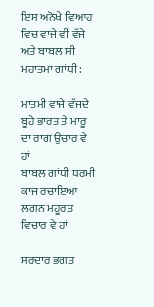ਇਸ ਅਨੋਖੇ ਵਿਆਹ ਵਿਚ ਵਾਜੇ ਵੀ ਵੱਜੇ ਅਤੇ ਬਾਬਲ ਸੀ ਮਹਾਤਮਾ ਗਾਂਧੀ:

ਮਾਤਮੀ ਵਾਜੇ ਵੱਜਦੇ ਬੂਹੇ ਭਾਰਤ ਤੇ ਮਾਰੂ ਦਾ ਰਾਗ ਉਚਾਰ ਵੇ ਹਾਂ
ਬਾਬਲ ਗਾਂਧੀ ਧਰਮੀ ਕਾਜ ਰਚਾਇਆ ਲਗਨ ਮਹੂਰਤ ਵਿਚਾਰ ਵੇ ਹਾਂ

ਸਰਦਾਰ ਭਗਤ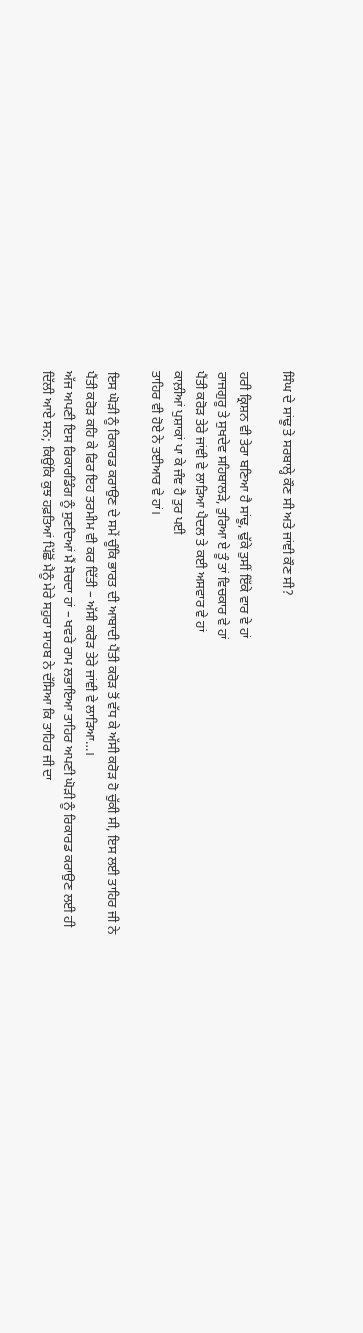ਸਿੰਘ ਦੇ ਸਾਂਢੂ ਤੇ ਸਰਬਾਲ੍ਹੇ ਕੌਣ ਸੀ ਅਤੇ ਜਾਂਞੀ ਕੌਣ ਸੀ?

ਹਰੀ ਕ੍ਰਿਸ਼ਨ ਵੀ ਤੇਰਾ ਬਣਿਆ ਹੈ ਸਾਂਢੂ, ਢੁੱਕੇ ਤੁਸੀਂ ਇੱਕੇ ਵਾਰ ਵੇ ਹਾਂ
ਰਾਜਗੁਰੂ ਤੇ ਸੁਖਦੇਵ ਸਹਿਬਾਲੜੇ, ਤੁਰਿਆ ਏ ਤੂੰ ਤਾਂ ਵਿਚਕਾਰ ਵੇ ਹਾਂ
ਪੈਂਤੀ ਕਰੋੜ ਤੇਰੇ ਜਾਂਞੀ ਵੇ ਲਾੜਿਆ ਪੈਦਲ ਤੇ ਕਈ ਅਸਵਾਰ ਵੇ ਹਾਂ
ਕਾਲ਼ੀਆਂ ਪੁਸ਼ਾਕਾਂ ਪਾ ਕੇ ਜੰਞ ਹੈ ਤੁਰ ਪਈ
ਤਾਹਿਰ ਵੀ ਹੋਏ ਨੇ ਤਈਆਰ ਵੇ ਹਾਂ।

ਇਸ ਘੋੜੀ ਨੂੰ ਰਿਕਾਰਡ ਕਰਾਉਣ ਦੇ ਸਮੇਂ ਚੂੰਕਿ ਭਾਰਤ ਦੀ ਆਬਾਦੀ ਪੈਂਤੀ ਕਰੋੜ ਤੋਂ ਵੱਧ ਕੇ ਅੱਸੀ ਕਰੋੜ ਹੋ ਚੁੱਕੀ ਸੀ, ਇਸ ਲਈ ਤਾਹਿਰ ਜੀ ਨੇ ਪੈਂਤੀ ਕਰੋੜ ਕਹਿ ਕੇ ਫਿਰ ਇਹ ਤਰਮੀਮ ਵੀ ਕਰ ਦਿੱਤੀ – ਅੱਸੀ ਕਰੋੜ ਤੇਰੇ ਜਾਂਞੀ ਵੇ ਲਾੜਿਆ…।
ਅੱਜ ਅਪਣੀ ਇਸ ਰਿਕਾਰਡਿੰਗ ਨੂੰ ਸੁਣਦਿਆਂ ਮੈਂ ਸੋਚਦਾ ਹਾਂ – ਖਵਰੇ ਰਾਮ ਲਭਾਇਆ ਤਾਹਿਰ ਅਪਣੀ ਘੋੜੀ ਨੂੰ ਰਿਕਾਰਡ ਕਰਾਉਣ ਲਈ ਹੀ ਦਿੱਲੀ ਆਏ ਸਨ; ਕਿਉਂਕਿ ਕੁਝ ਹਫ਼ਤਿਆਂ ਪਿੱਛੋਂ ਮੈਨੂੰ ਮੇਰੇ ਸਹੁਰਾ ਸਾਹਬ ਨੇ ਦੱਸਿਆ ਕਿ ਤਾਹਿਰ ਜੀ ਦਾ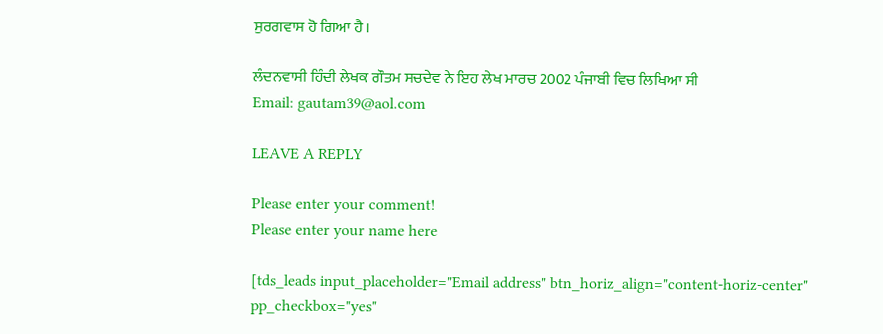ਸੁਰਗਵਾਸ ਹੋ ਗਿਆ ਹੈ।

ਲੰਦਨਵਾਸੀ ਹਿੰਦੀ ਲੇਖਕ ਗੌਤਮ ਸਚਦੇਵ ਨੇ ਇਹ ਲੇਖ ਮਾਰਚ 2002 ਪੰਜਾਬੀ ਵਿਚ ਲਿਖਿਆ ਸੀ
Email: gautam39@aol.com

LEAVE A REPLY

Please enter your comment!
Please enter your name here

[tds_leads input_placeholder="Email address" btn_horiz_align="content-horiz-center" pp_checkbox="yes"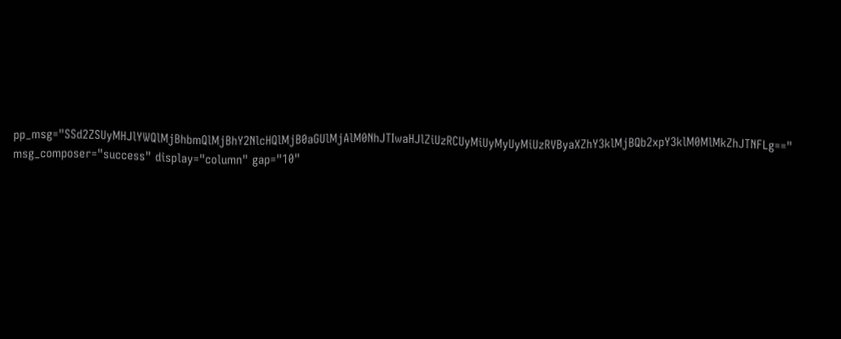pp_msg="SSd2ZSUyMHJlYWQlMjBhbmQlMjBhY2NlcHQlMjB0aGUlMjAlM0NhJTIwaHJlZiUzRCUyMiUyMyUyMiUzRVByaXZhY3klMjBQb2xpY3klM0MlMkZhJTNFLg==" msg_composer="success" display="column" gap="10"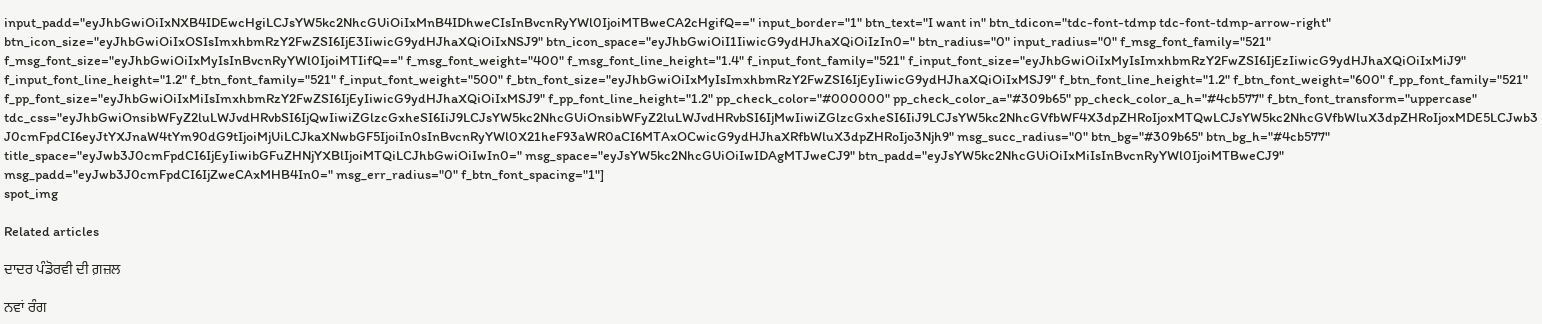input_padd="eyJhbGwiOiIxNXB4IDEwcHgiLCJsYW5kc2NhcGUiOiIxMnB4IDhweCIsInBvcnRyYWl0IjoiMTBweCA2cHgifQ==" input_border="1" btn_text="I want in" btn_tdicon="tdc-font-tdmp tdc-font-tdmp-arrow-right" btn_icon_size="eyJhbGwiOiIxOSIsImxhbmRzY2FwZSI6IjE3IiwicG9ydHJhaXQiOiIxNSJ9" btn_icon_space="eyJhbGwiOiI1IiwicG9ydHJhaXQiOiIzIn0=" btn_radius="0" input_radius="0" f_msg_font_family="521" f_msg_font_size="eyJhbGwiOiIxMyIsInBvcnRyYWl0IjoiMTIifQ==" f_msg_font_weight="400" f_msg_font_line_height="1.4" f_input_font_family="521" f_input_font_size="eyJhbGwiOiIxMyIsImxhbmRzY2FwZSI6IjEzIiwicG9ydHJhaXQiOiIxMiJ9" f_input_font_line_height="1.2" f_btn_font_family="521" f_input_font_weight="500" f_btn_font_size="eyJhbGwiOiIxMyIsImxhbmRzY2FwZSI6IjEyIiwicG9ydHJhaXQiOiIxMSJ9" f_btn_font_line_height="1.2" f_btn_font_weight="600" f_pp_font_family="521" f_pp_font_size="eyJhbGwiOiIxMiIsImxhbmRzY2FwZSI6IjEyIiwicG9ydHJhaXQiOiIxMSJ9" f_pp_font_line_height="1.2" pp_check_color="#000000" pp_check_color_a="#309b65" pp_check_color_a_h="#4cb577" f_btn_font_transform="uppercase" tdc_css="eyJhbGwiOnsibWFyZ2luLWJvdHRvbSI6IjQwIiwiZGlzcGxheSI6IiJ9LCJsYW5kc2NhcGUiOnsibWFyZ2luLWJvdHRvbSI6IjMwIiwiZGlzcGxheSI6IiJ9LCJsYW5kc2NhcGVfbWF4X3dpZHRoIjoxMTQwLCJsYW5kc2NhcGVfbWluX3dpZHRoIjoxMDE5LCJwb3J0cmFpdCI6eyJtYXJnaW4tYm90dG9tIjoiMjUiLCJkaXNwbGF5IjoiIn0sInBvcnRyYWl0X21heF93aWR0aCI6MTAxOCwicG9ydHJhaXRfbWluX3dpZHRoIjo3Njh9" msg_succ_radius="0" btn_bg="#309b65" btn_bg_h="#4cb577" title_space="eyJwb3J0cmFpdCI6IjEyIiwibGFuZHNjYXBlIjoiMTQiLCJhbGwiOiIwIn0=" msg_space="eyJsYW5kc2NhcGUiOiIwIDAgMTJweCJ9" btn_padd="eyJsYW5kc2NhcGUiOiIxMiIsInBvcnRyYWl0IjoiMTBweCJ9" msg_padd="eyJwb3J0cmFpdCI6IjZweCAxMHB4In0=" msg_err_radius="0" f_btn_font_spacing="1"]
spot_img

Related articles

ਦਾਦਰ ਪੰਡੋਰਵੀ ਦੀ ਗ਼ਜ਼ਲ

ਨਵਾਂ ਰੰਗ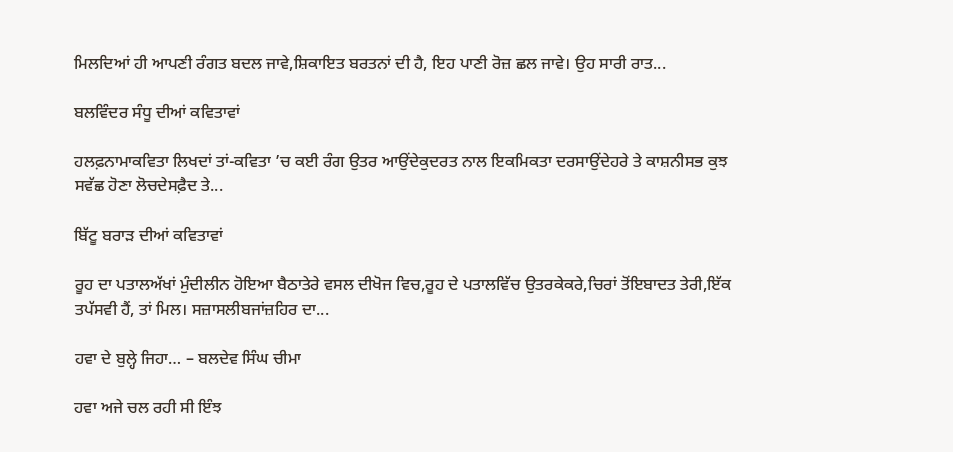ਮਿਲਦਿਆਂ ਹੀ ਆਪਣੀ ਰੰਗਤ ਬਦਲ ਜਾਵੇ,ਸ਼ਿਕਾਇਤ ਬਰਤਨਾਂ ਦੀ ਹੈ, ਇਹ ਪਾਣੀ ਰੋਜ਼ ਛਲ ਜਾਵੇ। ਉਹ ਸਾਰੀ ਰਾਤ...

ਬਲਵਿੰਦਰ ਸੰਧੂ ਦੀਆਂ ਕਵਿਤਾਵਾਂ

ਹਲਫ਼ਨਾਮਾਕਵਿਤਾ ਲਿਖਦਾਂ ਤਾਂ-ਕਵਿਤਾ ’ਚ ਕਈ ਰੰਗ ਉਤਰ ਆਉਂਦੇਕੁਦਰਤ ਨਾਲ ਇਕਮਿਕਤਾ ਦਰਸਾਉਂਦੇਹਰੇ ਤੇ ਕਾਸ਼ਨੀਸਭ ਕੁਝ ਸਵੱਛ ਹੋਣਾ ਲੋਚਦੇਸਫ਼ੈਦ ਤੇ...

ਬਿੱਟੂ ਬਰਾੜ ਦੀਆਂ ਕਵਿਤਾਵਾਂ

ਰੂਹ ਦਾ ਪਤਾਲਅੱਖਾਂ ਮੁੰਦੀਲੀਨ ਹੋਇਆ ਬੈਠਾਤੇਰੇ ਵਸਲ ਦੀਖੋਜ ਵਿਚ,ਰੂਹ ਦੇ ਪਤਾਲਵਿੱਚ ਉਤਰਕੇਕਰੇ,ਚਿਰਾਂ ਤੋਂਇਬਾਦਤ ਤੇਰੀ,ਇੱਕ ਤਪੱਸਵੀ ਹੈਂ, ਤਾਂ ਮਿਲ। ਸਜ਼ਾਸਲੀਬਜਾਂਜ਼ਹਿਰ ਦਾ...

ਹਵਾ ਦੇ ਬੁਲ੍ਹੇ ਜਿਹਾ… – ਬਲਦੇਵ ਸਿੰਘ ਚੀਮਾ

ਹਵਾ ਅਜੇ ਚਲ ਰਹੀ ਸੀ ਇੰਝ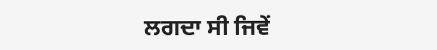ਲਗਦਾ ਸੀ ਜਿਵੇਂ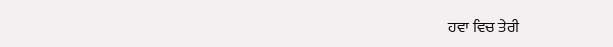ਹਵਾ ਵਿਚ ਤੇਰੀ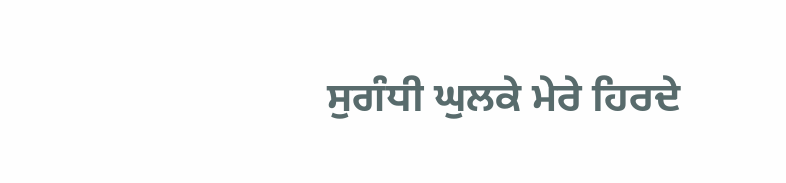ਸੁਗੰਧੀ ਘੁਲਕੇ ਮੇਰੇ ਹਿਰਦੇ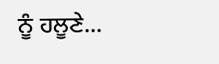ਨੂੰ ਹਲੂਣੇ...